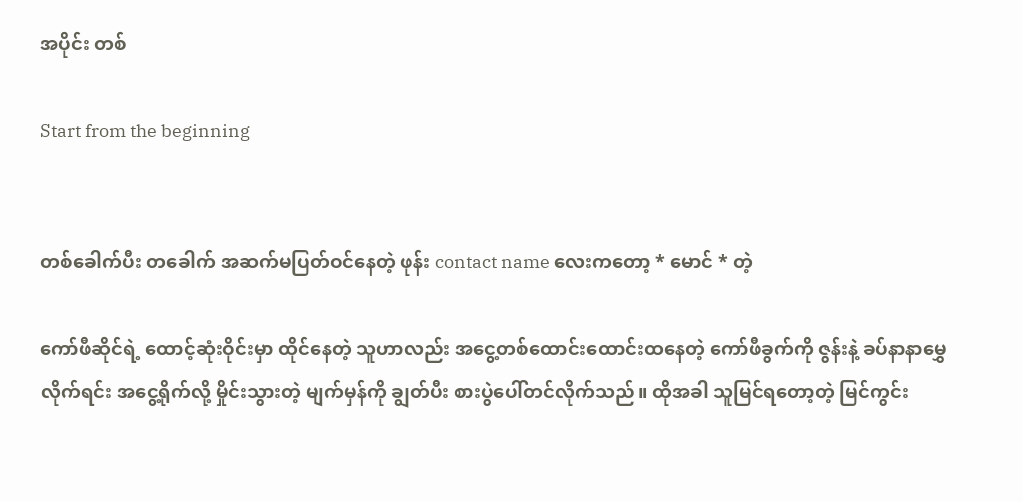အပိုင်း တစ်

Start from the beginning


တစ်ခေါက်ပီး တခေါက် အဆက်မပြတ်ဝင်နေတဲ့ ဖုန်း contact name လေးကတော့ * မောင် * တဲ့

ကော်ဖီဆိုင်ရဲ့ ထောင့်ဆုံးဝိုင်းမှာ ထိုင်နေတဲ့ သူဟာလည်း အငွေ့တစ်ထောင်းထောင်းထနေတဲ့ ကော်ဖီခွက်ကို ဇွန်းနဲ့ ခပ်နာနာမွှေလိုက်ရင်း အငွေ့ရိုက်လို့ မှိုင်းသွားတဲ့ မျက်မှန်ကို ချွတ်ပီး စားပွဲပေါ်တင်လိုက်သည်။ ထိုအခါ သူမြင်ရတော့တဲ့ မြင်ကွင်း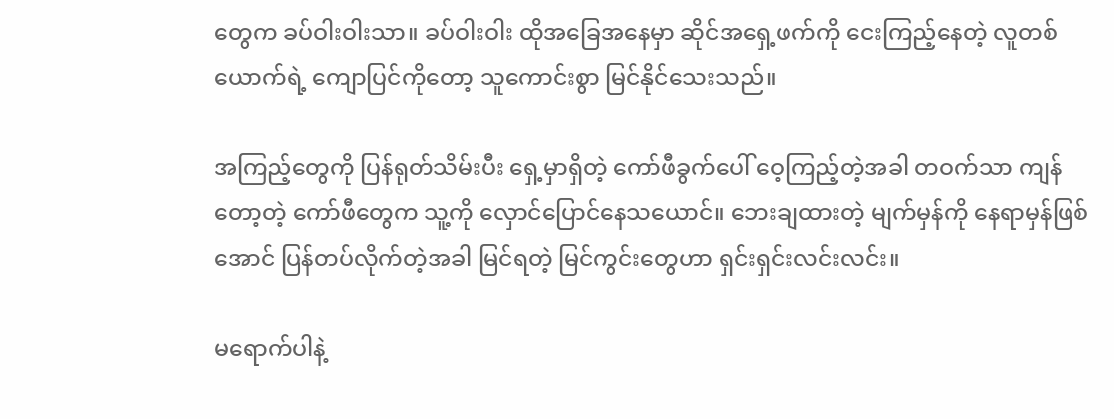တွေက ခပ်ဝါးဝါးသာ။ ခပ်ဝါးဝါး ထိုအခြေအနေမှာ ဆိုင်အရှေ့ဖက်ကို ငေးကြည့်နေတဲ့ လူတစ်ယောက်ရဲ့ ကျောပြင်ကိုတော့ သူကောင်းစွာ မြင်နိုင်သေးသည်။

အကြည့်တွေကို ပြန်ရုတ်သိမ်းပီး ရှေ့မှာရှိတဲ့ ကော်ဖီခွက်ပေါ် ဝေ့ကြည့်တဲ့အခါ တဝက်သာ ကျန်တော့တဲ့ ကော်ဖီတွေက သူ့ကို လှောင်ပြောင်နေသယောင်။ ဘေးချထားတဲ့ မျက်မှန်ကို နေရာမှန်ဖြစ်အောင် ပြန်တပ်လိုက်တဲ့အခါ မြင်ရတဲ့ မြင်ကွင်းတွေဟာ ရှင်းရှင်းလင်းလင်း။

မရောက်ပါနဲ့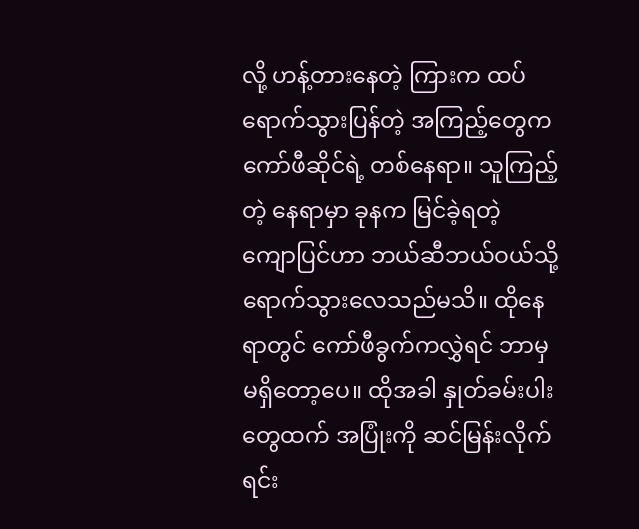လို့ ဟန့်တားနေတဲ့ ကြားက ထပ်ရောက်သွားပြန်တဲ့ အကြည့်တွေက ကော်ဖီဆိုင်ရဲ့ တစ်နေရာ။ သူကြည့်တဲ့ နေရာမှာ ခုနက မြင်ခဲ့ရတဲ့ ကျောပြင်ဟာ ဘယ်ဆီဘယ်ဝယ်သို့ ရောက်သွားလေသည်မသိ။ ထိုနေရာတွင် ကော်ဖီခွက်ကလွှဲရင် ဘာမှမရှိတော့ပေ။ ထိုအခါ နှုတ်ခမ်းပါးတွေထက် အပြုံးကို ဆင်မြန်းလိုက်ရင်း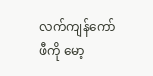လက်ကျန်ကော်ဖီကို မော့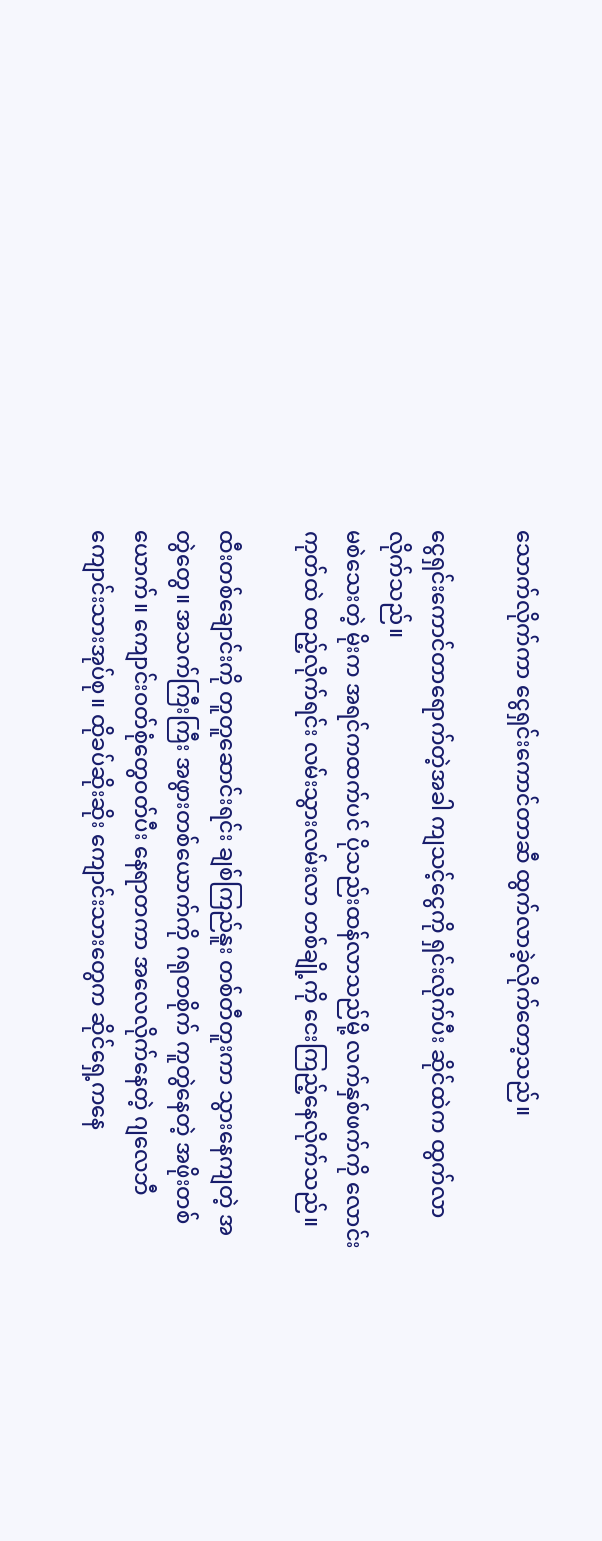သောက်လိုက်ကာ ငွေရှင်းကောင်တာဆီ ထွက်လာခဲ့လိုက်တော့သည်။

ငွေရှင်းကောင်တာရောက်တဲ့အခါ ကျသင့်ငွေကို ရှင်းလိုက်ပီး ဆိုင်ထဲက ထွက်လာလိုက်သည်။
မစဲသေးတဲ့ မိုးက အရင်ကထက်ပင် ပိုသည်းထန်လာသည်မို့ လက်နှစ်ဖက်ကို လောင်းကုတ်ထဲ ထည့်လိုက်ရင်း လမ်းသွားလမ်းလာ တစ်ချို့ကို ငေးကြည့်နေလိုက်သည်။

ထီးတစ်ချောင်းကို တူတူဆောင်းရင်း ချစ်ကြည်နူး တစ်တီတူးကာ သွားနေကျတဲ့ အတွဲတွေ။ အသက်ကြီးကြီး အဖွားတစ်ယောက်ကို ဂရုတစိုက် ကူတွဲနေတဲ့ အဖိုးတစ်ယောက်။ ကျောင်းဝတ်စုံတွေဝတ်ပီး နေရာတကာ အလေလိုက်နေတဲ့ ဂျလေဘီ ကျောင်းသားအုပ်စု။ ထိုခပ်ဆိုးဆိုး ကျောင်းသားတွေက ဆိုင်ရှေ့ကနေ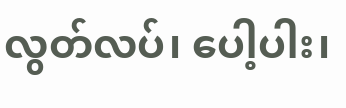လွတ်လပ်၊ ပေါ့ပါး၊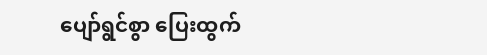ပျော်ရွင်စွာ ပြေးထွက်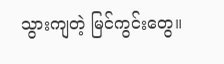သွားကျတဲ့ မြင်ကွင်းတွေ။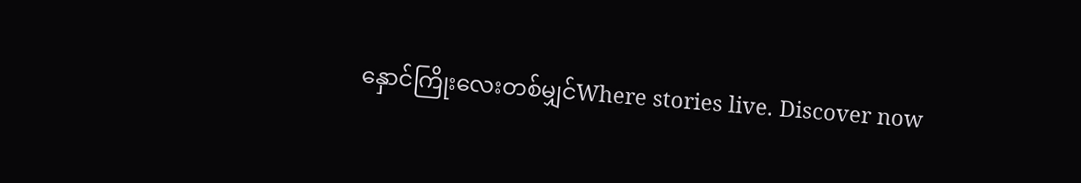နှောင်ကြိုးလေးတစ်မျှင်Where stories live. Discover now